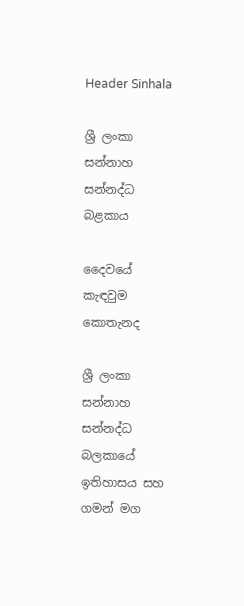Header Sinhala

ශ්‍රී ලංකා සන්නාහ සන්නද්ධ බළකාය

දෛවයේ කැඳවුම කොතැනද

ශ්‍රී ලංකා සන්නාහ සන්නද්ධ බලකායේ ඉතිහාසය සහ ගමන් මග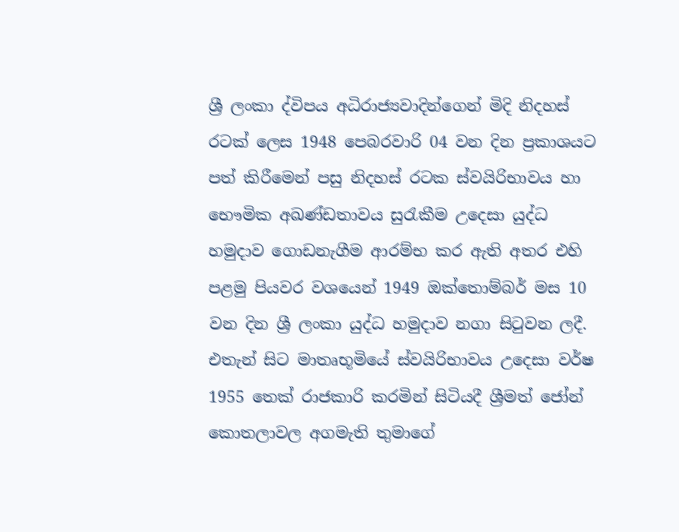ශ්‍රී ලංකා ද්විපය අධිරාජ්‍යවාදින්ගෙන් මිදි නිදහස් රටක් ලෙස 1948 පෙබරවාරි 04 වන දින ප්‍රකාශයට පත් කිරීමෙන් පසු නිදහස් රටක ස්වයිරිභාවය හා භෞමික අඛණ්ඩතාවය සුරැකීම උදෙසා යුද්ධ හමුදාව ගොඩනැගීම ආරම්භ කර ඇති අතර එහි පළමු පියවර වශයෙන් 1949 ඔක්තොම්බර් මස 10 වන දින ශ්‍රී ලංකා යුද්ධ හමුදාව නගා සිටුවන ලදී. එතැන් සිට මාතෘභූමියේ ස්වයිරිභාවය උදෙසා වර්ෂ 1955 තෙක් රාජකාරි කරමින් සිටියදී ශ්‍රීමත් ජෝන් කොතලාවල අගමැති තුමාගේ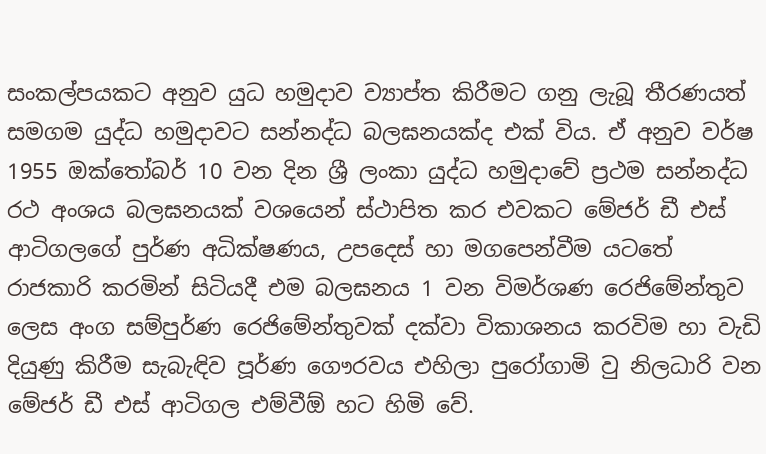සංකල්පයකට අනුව යුධ හමුදාව ව්‍යාප්ත කිරීමට ගනු ලැබූ තීරණයත් සමගම යුද්ධ හමුදාවට සන්නද්ධ බලඝනයක්ද එක් විය. ඒ අනුව වර්ෂ 1955 ඔක්තෝබර් 10 වන දින ශ්‍රී ලංකා යුද්ධ හමුදාවේ ප්‍රථම සන්නද්ධ රථ අංශය බලඝනයක් වශයෙන් ස්ථාපිත කර එවකට මේජර් ඩී එස් ආටිගලගේ පුර්ණ අධික්ෂණය, උපදෙස් හා මගපෙන්වීම යටතේ රාජකාරි කරමින් සිටියදී එම බලඝනය 1 වන විමර්ශණ රෙජිමේන්තුව ලෙස අංග සම්පුර්ණ රෙජිමේන්තුවක් දක්වා විකාශනය කරවිම හා වැඩි දියුණු කිරීම සැබැඳිව පූර්ණ ගෞරවය එහිලා පුරෝගාමි වු නිලධාරි වන මේජර් ඩී එස් ආටිගල එම්වීඕ හට හිමි වේ.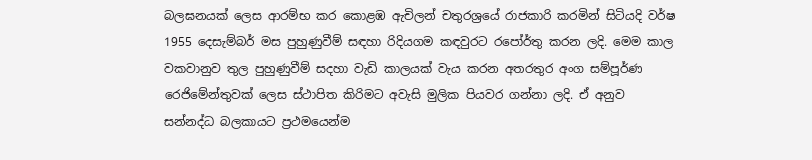බලඝනයක් ලෙස ආරම්භ කර කොළඹ ඇචිලන් චතුරශ්‍රයේ රාජකාරි කරමින් සිටියදි වර්ෂ 1955 දෙසැම්බර් මස පුහුණුවීම් සඳහා රිදියගම කඳවුරට රපෝර්තු කරන ලදි. මෙම කාල වකවානුව තුල පුහුණුවීම් සදහා වැඩි කාලයක් වැය කරන අතරතුර අංග සම්පූර්ණ රෙජිමේන්තුවක් ලෙස ස්ථාපිත කිරිමට අවැසි මුලික පියවර ගන්නා ලදි. ඒ අනුව සන්නද්ධ බලකායට ප්‍රථමයෙන්ම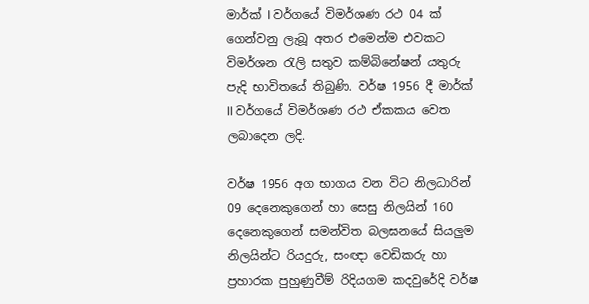මාර්ක් I වර්ගයේ විමර්ශණ රථ 04 ක් ගෙන්වනු ලැබූ අතර එමෙන්ම එවකට විමර්ශන රැලි සතුව කම්බිනේෂන් යතුරු පැදි භාවිතයේ තිබුණි. වර්ෂ 1956 දී මාර්ක් II වර්ගයේ විමර්ශණ රථ ඒකකය වෙත ලබාදෙන ලදි.

වර්ෂ 1956 අග භාගය වන විට නිලධාරින් 09 දෙනෙකුගෙන් හා සෙසු නිලයින් 160 දෙනෙකුගෙන් සමන්විත බලඝනයේ සියලුම නිලයින්ට රියදුරු, සංඥා වෙඩිකරු හා ප්‍රහාරක පුහුණුවීම් රිදියගම කදවුරේදි වර්ෂ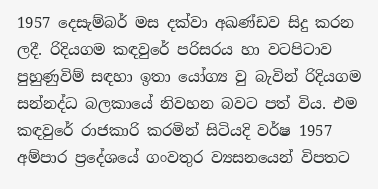1957 දෙසැම්බර් මස දක්වා අඛණ්ඩව සිදු කරන ලදී. රිදියගම කඳවුරේ පරිසරය හා වටපිටාව පුහුණුවිම් සඳහා ඉතා යෝග්‍ය වු බැවින් රිදියගම සන්නද්ධ බලකායේ නිවහන බවට පත් විය. එම කඳවුරේ රාජකාරි කරමින් සිටියදි වර්ෂ 1957 අම්පාර ප්‍රදේශ‍යේ ගංවතුර ව්‍යසනයෙන් විපතට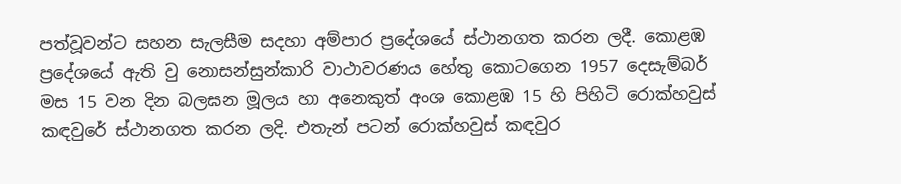පත්වූවන්ට සහන සැලසීම සදහා අම්පාර ප්‍රදේශයේ ස්ථානගත කරන ලදී. කොළඹ ප්‍රදේශයේ ඇති වු නොසන්සුන්කාරි වාථාවරණය හේතු කොටගෙන 1957 දෙසැම්බර් මස 15 වන දින බලඝන මූලය හා අනෙකුත් අංශ කොළඹ 15 හි පිහිටි රොක්හවුස් කඳවුරේ ස්ථානගත කරන ලදි. එතැන් පටන් රොක්හවුස් කඳවුර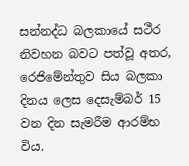සන්නද්ධ බලකායේ සථීර නිවහන බවට පත්වූ අතර, රෙජිමේන්තුව සිය බලකා දිනය ලෙස දෙසැම්බර් 15 වන දින සැමරීම ආරම්භ විය.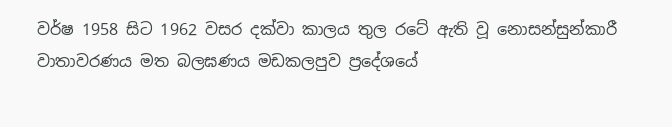වර්ෂ 1958 සිට 1962 වසර දක්වා කාලය තුල රටේ ඇති වූ නොසන්සුන්කාරී වාතාවරණය මත බලඝණය මඩකලපුව ප්‍රදේශයේ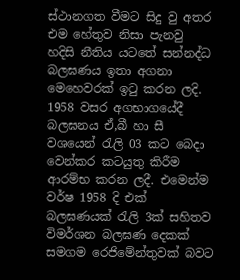ස්ථානගත වීමට සිදු වු අතර එම හේතුව නිසා පැනවු හදිසි නීතිය යටතේ සන්නද්ධ බලඝණය ඉතා අගනා මෙහෙවරක් ඉටු කරන ලදි. 1958 වසර අගභාගයේදී බලඝනය ඒ,බී හා සී වශයෙන් රැලි 03 කට බෙදා වෙන්කර කටයුතු කිරීම ආරම්භ කරන ලදී. එමෙන්ම වර්ෂ 1958 දි එක් බලඝණයක් රැලි 3ක් සහිතව විමර්ශන බලඝණ දෙකක් සමගම රෙජිමේන්තුවක් බවට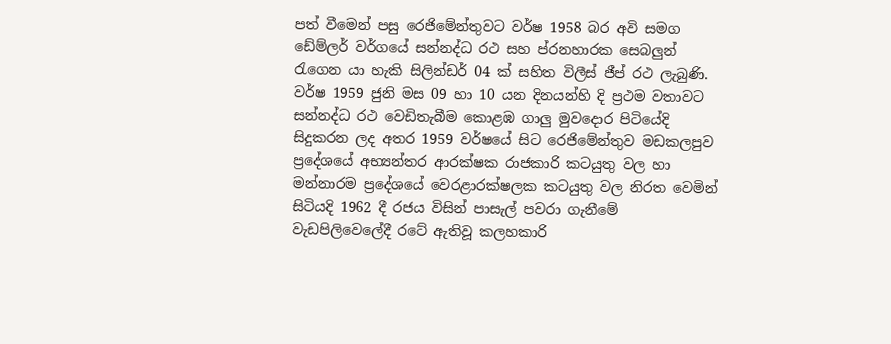පත් වීමෙන් පසු රෙජිමේන්තුවට වර්ෂ 1958 බර අවි සමග ඩේම්ලර් වර්ගයේ සන්නද්ධ රථ සහ ප්රනහාරක සෙබලුන් රැගෙන යා හැකි සිලින්ඩර් 04 ක් සහිත විලීස් ජීප් රථ ලැබුණි. වර්ෂ 1959 ජුනි මස 09 හා 10 යන දිනයන්හි දි ප්‍රථම වතාවට සන්නද්ධ රථ වෙඩිතැබීම කොළඹ ගාලු මුවදොර පිටියේදි සිදුකරන ලද අතර 1959 වර්ෂයේ සිට රෙජිමේන්තුව මඩකලපුව ප්‍රදේශයේ අභ්‍යන්තර ආරක්ෂක රාජකාරි කටයුතු වල හා මන්නාරම ප්‍රදේශයේ වෙරළාරක්ෂලක කටයුතු වල නිරත වෙමින් සිටියදි 1962 දී රජය විසින් පාසැල් පවරා ගැනීමේ වැඩපිලිවෙලේදී රටේ ඇතිවූ කලහකාරි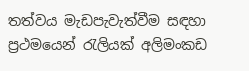තත්වය මැඩපැවැත්වීම සඳහා ප්‍රථමයෙන් රැලියක් අලිමංකඩ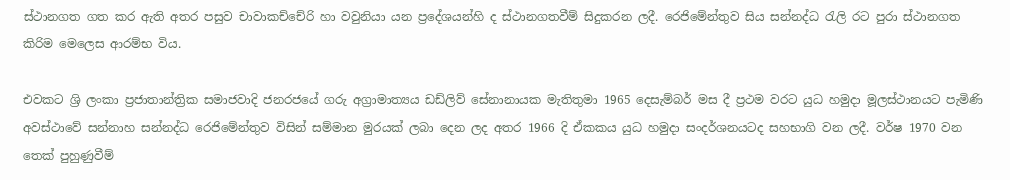ස්ථානගත ගත කර ඇති අතර පසුව චාවාකච්චේරි හා වවුනියා යන ප්‍රදේශයන්හි ද ස්ථානගතවීම් සිදුකරන ලදී. රෙජිමේන්තුව සිය සන්නද්ධ රැලි රට පුරා ස්ථානගත කිරිම මෙලෙස ආරම්භ විය.

එවකට ශ්‍රි ලංකා ප්‍රජාතාන්ත්‍රික සමාජවාදි ජනරජයේ ගරු අග්‍රාමාත්‍යය ඩඩ්ලිව් සේනානායක මැතිතුමා 1965 දෙසැම්බර් මස දී ප්‍රථම වරට යුධ හමුදා මූලස්ථානයට පැමිණි අවස්ථාවේ සන්නාහ සන්නද්ධ රෙජිමේන්තුව විසින් සම්මාන මුරයක් ලබා දෙන ලද අතර 1966 දි ඒකකය යුධ හමුදා සංදර්ශනයටද සහභාගි වන ලදී. වර්ෂ 1970 වන තෙක් පුහුණුවීම්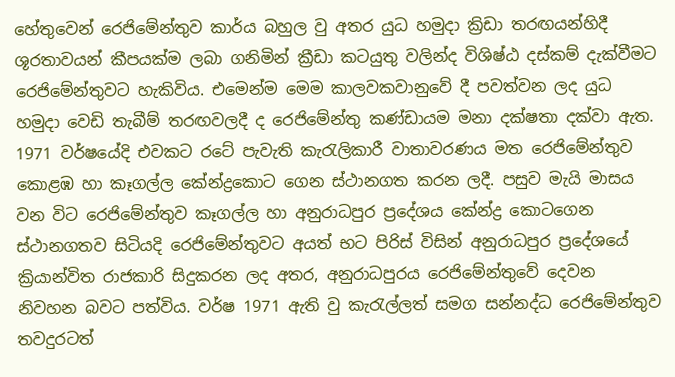හේතුවෙන් රෙජිමේන්තුව කාර්ය බහුල වු අතර යුධ හමුදා ක්‍රිඩා තරඟයන්හිදී ශූරතාවයන් කීපයක්ම ලබා ගනිමින් ක්‍රීඩා කටයුතු වලින්ද විශිෂ්ඨ දස්කම් දැක්වීමට රෙජිමේන්තුවට හැකිවිය. එමෙන්ම මෙම කාලවකවානුවේ දී පවත්වන ලද යුධ හමුදා වෙඩි තැබීම් තරඟවලදී ද රෙජිමේන්තු කණ්ඩායම මනා දක්ෂතා දක්වා ඇත. 1971 වර්ෂයේදි එවකට රටේ පැවැති කැරැලිකාරී වාතාවරණය මත රෙජිමේන්තුව කොළඹ හා කෑගල්ල කේන්ද්‍රකොට ගෙන ස්ථානගත කරන ලදී. පසුව මැයි මාසය වන විට රෙජිමේන්තුව කෑගල්ල හා අනුරාධපුර ප්‍රදේශය කේන්ද්‍ර කොටගෙන ස්ථානගතව සිටියදි රෙජිමේන්තුවට අයත් භට පිරිස් විසින් අනුරාධපුර ප්‍රදේශයේ ක්‍රියාන්විත රාජකාරි සිදුකරන ලද අතර, අනුරාධපුරය රෙජිමේන්තුවේ දෙවන නිවහන බවට පත්විය. වර්ෂ 1971 ඇති වු කැරැල්ලත් සමග සන්නද්ධ රෙජිමේන්තුව තවදුරටත්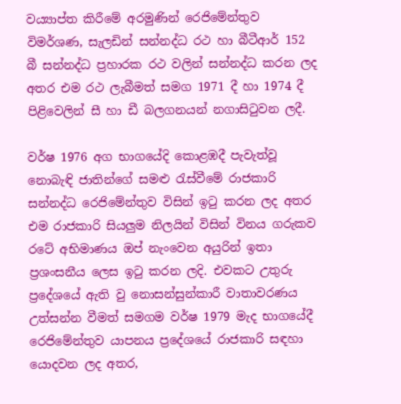වය්‍යාප්ත කිරීමේ අරමුණින් රෙජිමේන්තුව විමර්ශණ, සැලඩින් සන්නද්ධ රථ හා බීටීආර් 152 බී සන්නද්ධ ප්‍රහාරක රථ වලින් සන්නද්ධ කරන ලද අතර එම රථ ලැබීමත් සමග 1971 දී හා 1974 දී පිළිවෙලින් සී හා ඩී බලගනයන් නගාසිටුවන ලදී.

වර්ෂ 1976 අග භාගයේදි කොළඹදී පැවැත්වූ නොබැඳි ජාතින්ගේ සමළු රැස්වීමේ රාජකාරි සන්නද්ධ රෙජිමේන්තුව විසින් ඉටු කරන ලද අතර එම රාජකාරි සියලුම නිලයින් විසින් විනය ගරුකව රටේ අභිමාණය ඔප් නැංවෙන අයුරින් ඉතා ප්‍රශංසනීය ලෙස ඉටු කරන ලදි. එවකට උතුරු ප්‍රදේශයේ ඇති වු නොසන්සුන්කාරී වාතාවරණය උත්සන්න වීමත් සමගම වර්ෂ 1979 මැද භාගයේදී රෙජිමේන්තුව යාපනය ප්‍රදේශයේ රාජකාරි සඳහා යොදවන ලද අතර,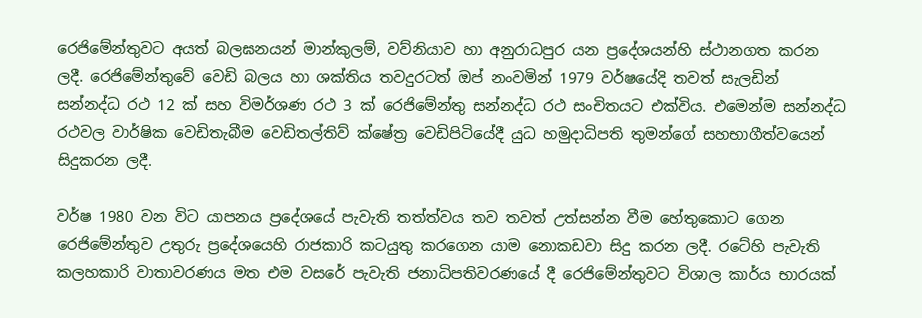රෙජිමේන්තුවට අයත් බලඝනයන් මාන්කුලම්, වව්නියාව හා අනුරාධපුර යන ප්‍රදේශයන්හි ස්ථානගත කරන ලදී. රෙජිමේන්තුවේ වෙඩි බලය හා ශක්තිය තවදුරටත් ඔප් නංවමින් 1979 වර්ෂයේදි තවත් සැලඩින් සන්නද්ධ රථ 12 ක් සහ විමර්ශණ රථ 3 ක් රෙජිමේන්තු සන්නද්ධ රථ සංචිතයට එක්විය. එමෙන්ම සන්නද්ධ රථවල වාර්ෂික වෙඩිතැබීම වෙඩිතල්තිව් ක්ෂේත්‍ර වෙඩිපිටියේදී යුධ හමුදාධිපති තුමන්ගේ සහභාගීත්වයෙන් සිදුකරන ලදී.

වර්ෂ 1980 වන විට යාපනය ප්‍රදේශයේ පැවැති තත්ත්වය තව තවත් උත්සන්න වීම හේතුකොට ගෙන රෙජිමේන්තුව උතුරු ප්‍රදේශයෙහි රාජකාරි කටයුතු කරගෙන යාම නොකඩවා සිදු කරන ලදී. රටේහි පැවැති කලහකාරි වාතාවරණය මත එම වසරේ පැවැති ජනාධිපතිවරණයේ දී රෙජිමේන්තුවට විශාල කාර්ය භාරයක්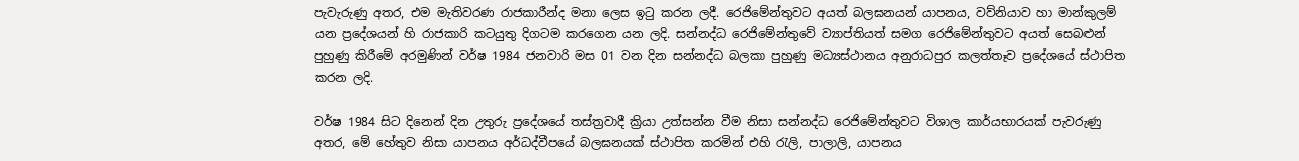පැවැරුණු අතර, එම මැතිවරණ රාජකාරීන්ද මනා ලෙස ඉටු කරන ලදී. රෙජිමේන්තුවට අයත් බලඝනයන් යාපනය, වව්නියාව හා මාන්කුලම් යන ප්‍රදේශයන් හි රාජකාරි කටයුතු දිගටම කරගෙන යන ලදි. සන්නද්ධ රෙජිමේන්තුවේ ව්‍යාප්තියත් සමග රෙජිමේන්තුවට අයත් සෙබළුන් පුහුණු කිරීමේ අරමුණින් වර්ෂ 1984 ජනවාරි මස 01 වන දින සන්නද්ධ බලකා පුහුණු මධ්‍යස්ථානය අනුරාධපුර කලත්තෑව ප්‍රදේශයේ ස්ථාපිත කරන ලදි.

වර්ෂ 1984 සිට දිනෙන් දින උතුරු ප්‍රදේශයේ තස්ත්‍රවාදී ක්‍රියා උත්සන්න වීම නිසා සන්නද්ධ රෙජිමේන්තුවට විශාල කාර්යභාරයක් පැවරුණු අතර, මේ හේතුව නිසා යාපනය අර්ධද්වීපයේ බලඝනයක් ස්ථාපිත කරමින් එහි රැලි, පාලාලි, යාපනය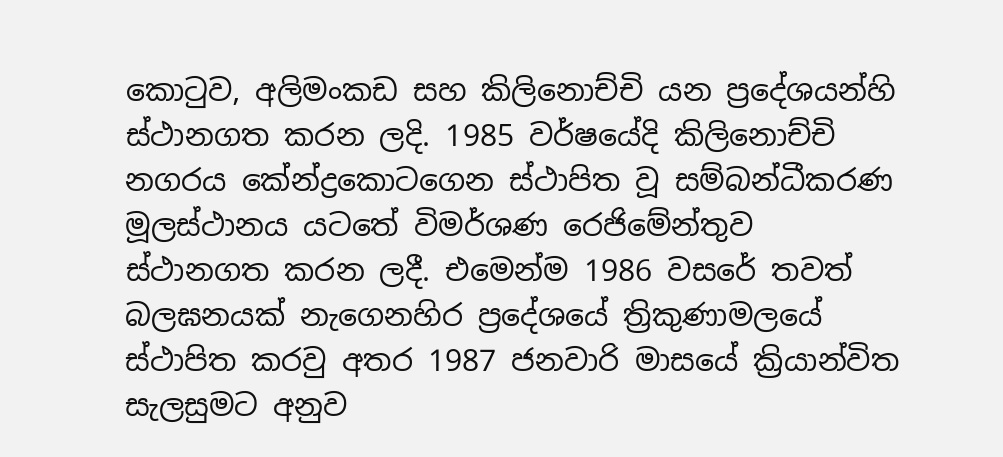කොටුව, අලිමංකඩ සහ කිලිනොච්චි යන ප්‍රදේශයන්හි ස්ථානගත කරන ලදි. 1985 වර්ෂයේදි කිලිනොච්චි නගරය කේන්ද්‍රකොටගෙන ස්ථාපිත වූ සම්බන්ධීකරණ මූලස්ථානය යටතේ විමර්ශණ රෙජිමේන්තුව ස්ථානගත කරන ලදී. එමෙන්ම 1986 වසරේ තවත් බලඝනයක් නැගෙනහිර ප්‍රදේශයේ ත්‍රිකුණාමලයේ ස්ථාපිත කරවු අතර 1987 ජනවාරි මාසයේ ක්‍රියාන්විත සැලසුමට අනුව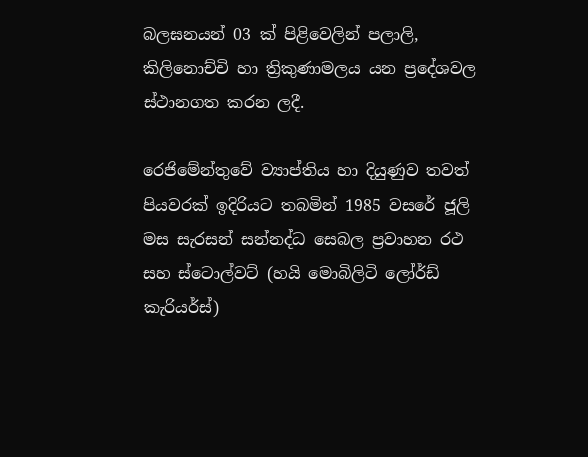බලඝනයන් 03 ක් පිළිවෙලින් පලාලි, කිලිනොච්චි හා ත්‍රිකුණාමලය යන ප්‍රදේශවල ස්ථානගත කරන ලදී.

රෙජිමේන්තුවේ ව්‍යාප්තිය හා දියුණුව තවත් පියවරක් ඉදිරියට තබමින් 1985 වසරේ ජූලි මස සැරසන් සන්නද්ධ සෙබල ප්‍රවාහන රථ සහ ස්ටොල්වට් (හයි මොබිලිටි ලෝර්ඩ් කැරියර්ස්)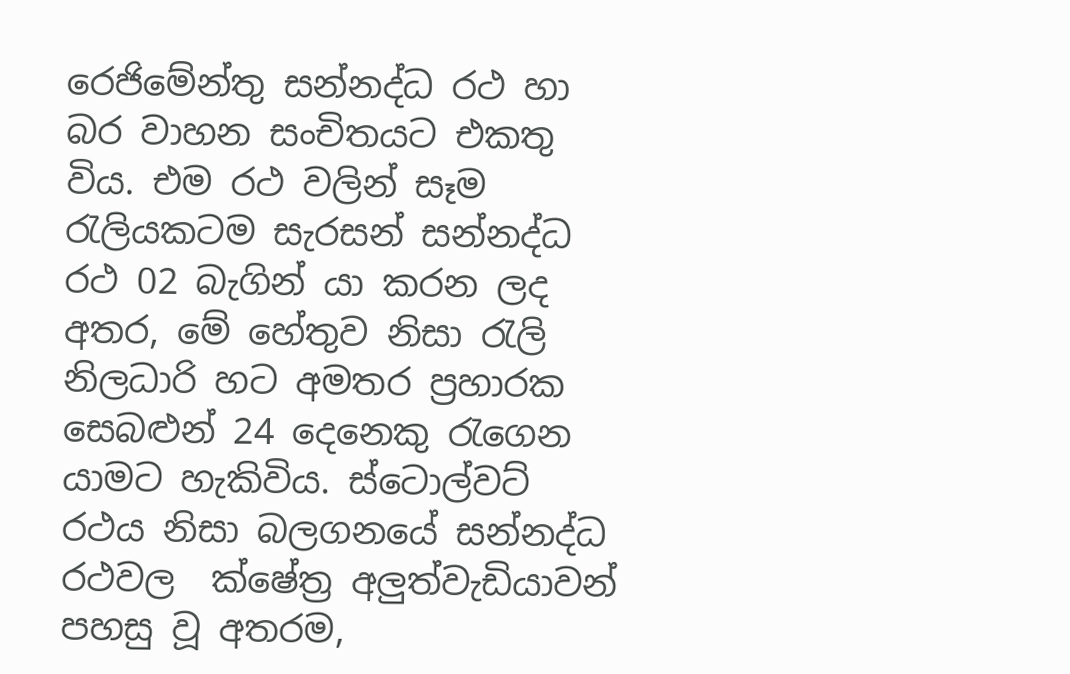රෙජිමේන්තු සන්නද්ධ රථ හා බර වාහන සංචිතයට එකතු විය. එම රථ වලින් සෑම රැලියකටම සැරසන් සන්නද්ධ රථ 02 බැගින් යා කරන ලද අතර, මේ හේතුව නිසා රැලි නිලධාරි හට අමතර ප්‍රහාරක සෙබළුන් 24 දෙනෙකු රැගෙන යාමට හැකිවිය. ස්ටොල්වට් රථය නිසා බලගනයේ සන්නද්ධ රථවල ‍ ක්ෂේත්‍ර අලුත්වැඩියාවන් පහසු වූ අතරම,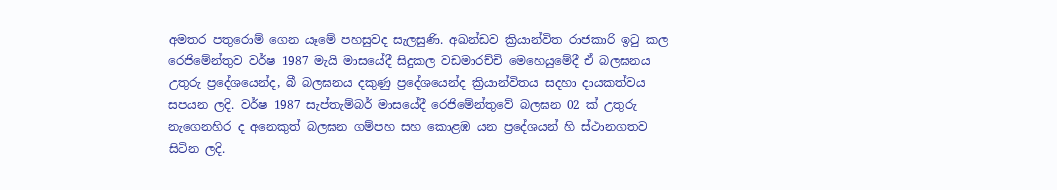අමතර පතුරොම් ගෙන යෑමේ පහසුවද සැලසුණි. අඛන්ඩව ක්‍රියාන්විත රාජකාරි ඉටු කල රෙජිමේන්තුව වර්ෂ 1987 මැයි මාසයේදී සිදුකල වඩමාරච්චි මෙහෙයුමේදී ඒ බලඝනය උතුරු ප්‍රදේශයෙන්ද, බී බලඝනය දකුණු ප්‍රදේශයෙන්ද ක්‍රියාන්විතය සදහා දායකත්වය සපයන ලදි. වර්ෂ 1987 සැප්තැම්බර් මාසයේදී රෙජිමේන්තුවේ බලඝන 02 ක් උතුරු නැගෙනහිර ද අනෙකුත් බලඝන ගම්පහ සහ කොළඹ යන ප්‍රදේශයන් හි ස්ථානගතව සිටින ලදි.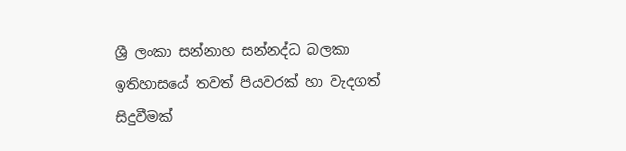ශ්‍රී ලංකා සන්නාහ සන්නද්ධ බලකා ඉතිහාසයේ තවත් පියවරක් හා වැදගත් සිදුවීමක්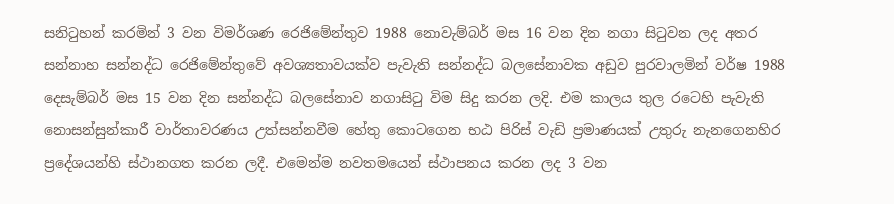සනිටුහන් කරමින් 3 වන විමර්ශණ රෙජිමේන්තුව 1988 නොවැම්බර් මස 16 වන දින නගා සිටුවන ලද අතර සන්නාහ සන්නද්ධ රෙජිමේන්තුවේ අවශ්‍යතාවයක්ව පැවැති සන්නද්ධ බලසේනාවක අඩුව පුරවාලමින් වර්ෂ 1988 දෙසැම්බර් මස 15 වන දින සන්නද්ධ බලසේනාව නගාසිටු විම සිදු කරන ලදි. එම කාලය තුල රටෙහි පැවැති නොසන්සුන්කාරී වාර්තාවරණය උත්සන්නවීම හේතු කොටගෙන භඨ පිරිස් වැඩි ප්‍රමාණයක් උතුරු නැ‍නගෙනහිර ප්‍රදේශයන්හි ස්ථානගත කරන ලදී. එමෙන්ම නවතමයෙන් ස්ථාපනය කරන ලද 3 වන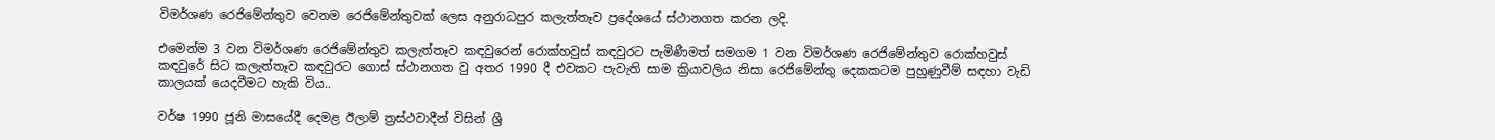විමර්ශණ රෙජිමේන්තුව වෙනම රෙජිමේන්තුවක් ලෙස අනුරාධපුර කලැත්තෑව ප්‍රදේශයේ ස්ථානගත කරන ලදි.

එමෙන්ම 3 වන විමර්ශණ රෙජිමේන්තුව කලැත්තෑව කඳවුරෙන් රොක්හවුස් කඳවුරට පැමිණීමත් සමගම 1 වන විමර්ශණ රෙජිමේන්තුව රොක්හවුස් කඳවුරේ සිට කලැත්තෑව කඳවුරට ගොස් ස්ථානගත වු අතර 1990 දී එවකට පැවැති සාම ක්‍රියාවලිය නිසා රෙජිමේන්තු දෙකකටම පුහුණුවීම් සඳහා වැඩි කාලයක් යෙදවීමට හැකි විය..

වර්ෂ 1990 ජූනි මාසයේදී දෙමළ ඊලාම් ත්‍රස්ථවාදීන් විසින් ශ්‍රී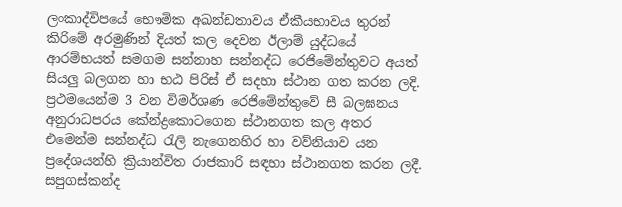ලංකාද්විපයේ භෞමික අඛන්ඩතාවය ඒකීයභාවය තුරන් කිරිමේ අරමුණින් දියත් කල දෙවන ඊලාම් යුද්ධයේ ආරම්භයත් සමගම සන්නාහ සන්නද්ධ රෙජිමේන්තුවට අයත් සියලු බලගන හා භඨ පිරිස් ඒ සදහා ස්ථාන ගත කරන ලදි. ප්‍රථමයෙන්ම 3 වන විමර්ශණ රෙජිමේන්තුවේ සී බලඝනය අනුරාධපරය කේන්ද්‍රකොටගෙන ස්ථානගත කල අතර එමෙන්ම සන්නද්ධ රැලි නැගෙනහිර හා වව්නියාව යන ප්‍රදේශයන්හි ක්‍රියාන්විත රාජකාරි සඳහා ස්ථානගත කරන ලදී. සපුගස්කන්ද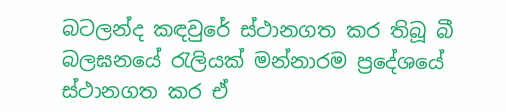බටලන්ද කඳවුරේ ස්ථානගත කර තිබූ බී බලඝනයේ රැලියක් මන්නාරම ප්‍රදේශයේ ස්ථානගත කර ඒ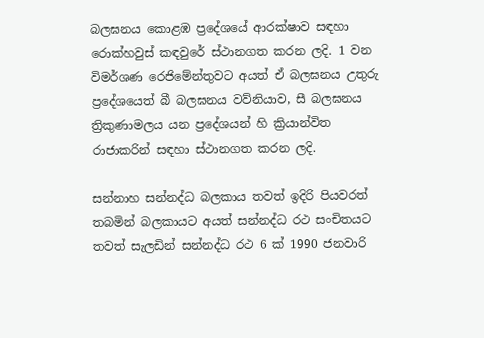බලඝනය කොළඹ ප්‍රදේශයේ ආරක්ෂාව සඳහා රොක්හවුස් කඳවුරේ ස්ථානගත කරන ලදි. 1 වන විමර්ශණ රෙජිමේන්තුවට අයත් ඒ බලඝනය උතුරු ප්‍රදේශයෙත් බී බලඝනය වව්නියාව, සී බලඝනය ත්‍රිකුණාමලය යන ප්‍රදේශයන් හි ක්‍රියාන්විත රාජාකරින් සඳහා ස්ථානගත කරන ලදි.

සන්නාහ සන්නද්ධ බලකාය තවත් ඉදිරි පියවරත් තබමින් බලකායට අයත් සන්නද්ධ රථ සංචිතයට තවත් සැලඩින් සන්නද්ධ රථ 6 ක් 1990 ජනවාරි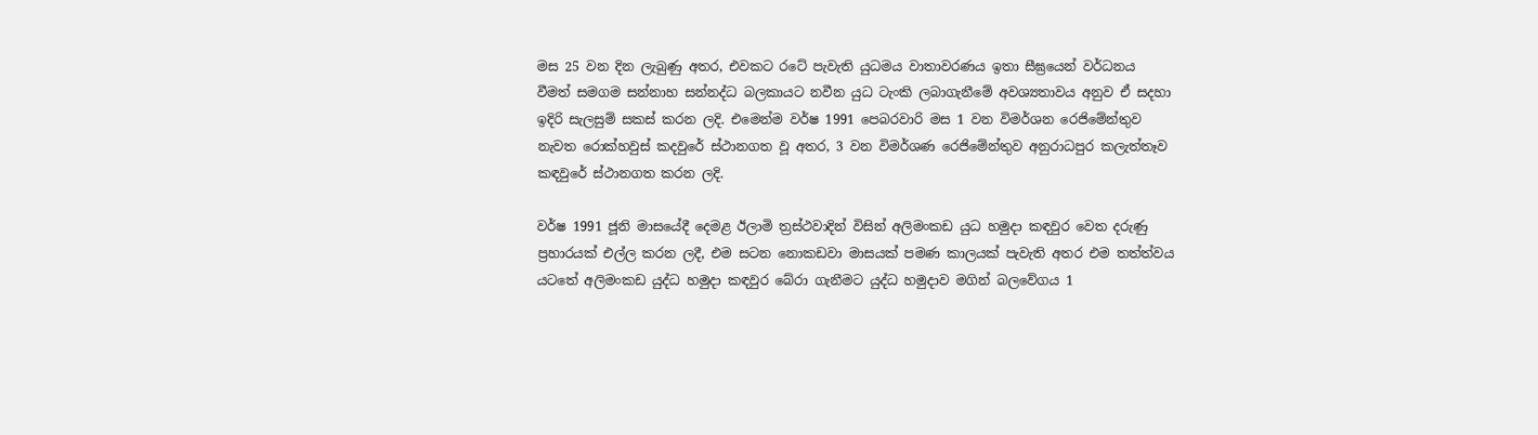මස 25 වන දින ලැබුණු අතර, එවකට රටේ පැවැති යුධමය වාතාවරණය ඉතා සීඝ්‍රයෙන් වර්ධනය වීමත් සමගම සන්නාහ සන්නද්ධ බලකායට නවීන යුධ ටැංකි ලබාගැනීමේ අවශ්‍යතාවය අනුව ඒ සදහා ඉදිරි සැලසුම් සකස් කරන ලදි. එමෙන්ම වර්ෂ 1991 පෙබරවාරි මස 1 වන විමර්ශන රෙජිමේන්තුව නැවත රොක්හවුස් කදවුරේ ස්ථානගත වූ අතර, 3 වන විමර්ශණ රෙජිමේන්තුව අනුරාධපුර කලැත්තෑව කඳවුරේ ස්ථානගත කරන ලදි.

වර්ෂ 1991 ජූනි මාසයේදී දෙමළ ඊලාමි ත්‍රස්ථවාදින් විසින් අලිමංකඩ යුධ හමුදා කඳවුර වෙත දරුණු ප්‍රහාරයක් එල්ල කරන ලදී, එම සටන නොකඩවා මාසයක් පමණ කාලයක් පැවැති අතර එම තත්ත්වය යටතේ අලිමංකඩ යුද්ධ හමුදා කඳවුර බේරා ගැනීමට යුද්ධ හමුදාව මගින් බලවේගය 1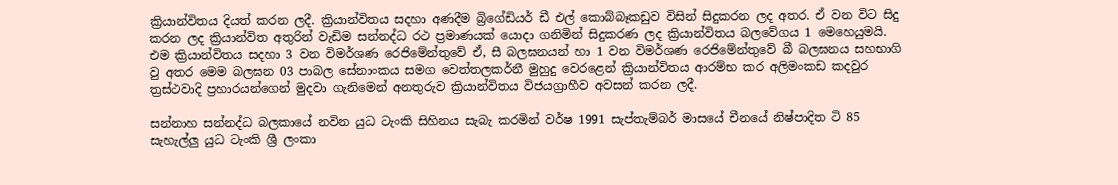ක්‍රියාන්විතය දියත් කරන ලදී. ක්‍රියාන්විතය සදහා අණදීම බ්‍රිගේඩියර් ඩී එල් කොබ්බෑකඩුව විසින් සිදුකරන ලද අතර. ඒ වන විට සිදු කරන ලද ක්‍රියාන්විත අතුරින් වැඩිම සන්නද්ධ රථ ප්‍රමාණයක් යොදා ගනිමින් සිදුකරණ ලද ක්‍රියාන්විතය බලවේගය 1 මෙහෙයුමයි. එම ක්‍රියාන්විතය සදහා 3 වන විමර්ශණ රෙජිමේන්තුවේ ඒ, සී බලඝනයන් හා 1 වන විමර්ශණ රෙජිමේන්තුවේ බී බලඝනය සහභාගි වු අතර මෙම බලඝන 03 පාබල සේනාංකය සමග වෙත්තලකර්නී මුහුදු වෙරළෙන් ක්‍රියාන්විතය ආරම්භ කර අලිමංකඩ කදවුර ත්‍රස්ථවාදි ප්‍රහාරයන්ගෙන් මුදවා ගැනිමෙන් අනතුරුව ක්‍රියාන්විතය විජයග්‍රාහීව අවසන් කරන ලදී.

සන්නාහ සන්නද්ධ බලකායේ නවින යුධ ටැංකි සිහිනය සැබැ කරමින් වර්ෂ 1991 සැප්තැම්බර් මාසයේ චීනයේ නිෂ්පාදිත ටි 85 සැහැල්ලු යුධ ටැංකි ශ්‍රී ලංකා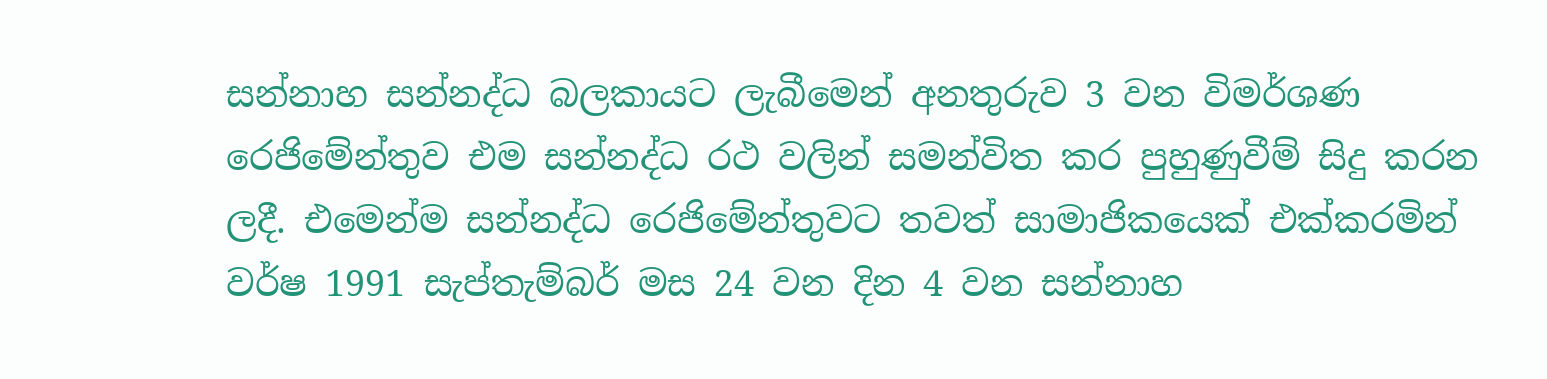සන්නාහ සන්නද්ධ බලකායට ලැබීමෙන් අනතුරුව 3 වන විමර්ශණ රෙජිමේන්තුව එම සන්නද්ධ රථ වලින් සමන්විත කර පුහුණුවීම් සිදු කරන ලදී. එමෙන්ම සන්නද්ධ රෙජිමේන්තුවට තවත් සාමාජිකයෙක් එක්කරමින් වර්ෂ 1991 සැප්තැම්බර් මස 24 වන දින 4 වන සන්නාහ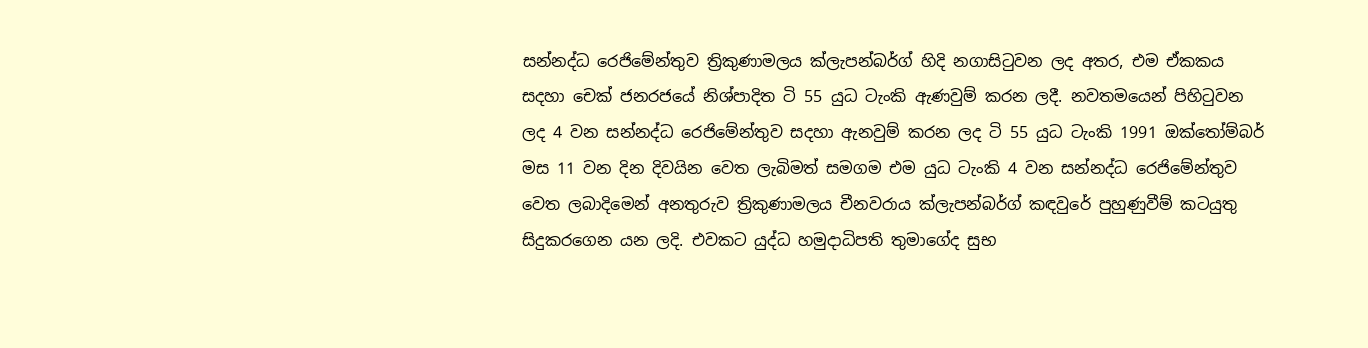සන්නද්ධ රෙජිමේන්තුව ත්‍රිකුණාමලය ක්ලැපන්බර්ග් හිදි නගාසිටුවන ලද අතර, එම ඒකකය සදහා චෙක් ජනරජයේ නිශ්පාදිත ටි 55 යුධ ටැංකි ඇණවුම් කරන ලදී. නවතමයෙන් පිහිටුවන ලද 4 වන සන්නද්ධ රෙජිමේන්තුව සදහා ඇනවුම් කරන ලද ටි 55 යුධ ටැංකි 1991 ඔක්තෝම්බර් මස 11 වන දින දිවයින වෙත ලැබිමත් සමගම එම යුධ ටැංකි 4 වන සන්නද්ධ රෙජිමේන්තුව වෙත ලබාදිමෙන් අනතුරුව ත්‍රිකුණාමලය චීනවරාය ක්ලැපන්බර්ග් කඳවුරේ පුහුණුවීම් කටයුතු සිදුකරගෙන යන ලදි. එවකට යුද්ධ හමුදාධිපති තුමාගේද සුභ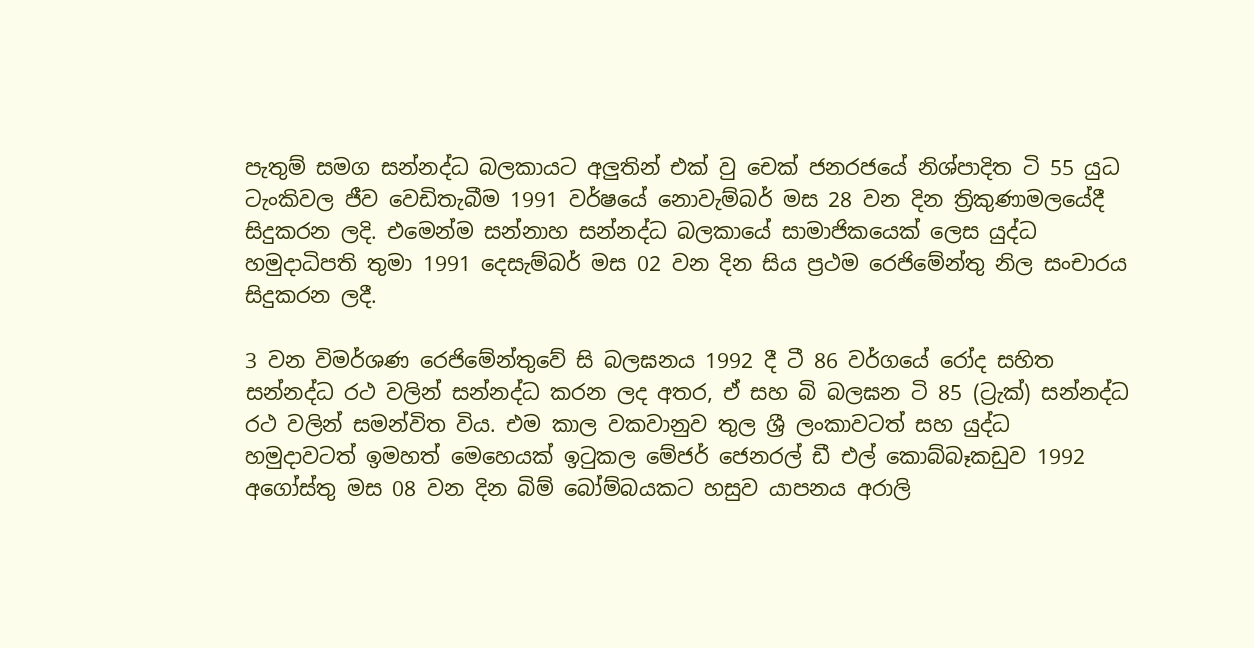පැතුම් සමග සන්නද්ධ බලකායට අලුතින් එක් වු චෙක් ජනරජයේ නිශ්පාදිත ටි 55 යුධ ටැංකිවල ජීව වෙඩිතැබීම 1991 වර්ෂයේ නොවැම්බර් මස 28 වන දින ත්‍රිකුණාමලයේදී සිදුකරන ලදි. එමෙන්ම සන්නාහ සන්නද්ධ බලකායේ සාමාජිකයෙක් ලෙස යුද්ධ හමුදාධිපති තුමා 1991 දෙසැම්බර් මස 02 වන දින සිය ප්‍රථම රෙජිමේන්තු නිල සංචාරය සිදුකරන ලදී.

3 වන විමර්ශණ රෙජිමේන්තුවේ සි බලඝනය 1992 දී ටී 86 වර්ගයේ රෝද සහිත සන්නද්ධ රථ වලින් සන්නද්ධ කරන ලද අතර, ඒ සහ බි බලඝන ටි 85 (ට්‍රැක්) සන්නද්ධ රථ වලින් සමන්විත විය. එම කාල වකවානුව තුල ශ්‍රී ලංකාවටත් සහ යුද්ධ හමුදාවටත් ඉමහත් මෙහෙයක් ඉටුකල මේජර් ජෙනරල් ඩී එල් කොබ්බෑකඩුව 1992 අගෝස්තු මස 08 වන දින බිම් බෝම්බයකට හසුව යාපනය අරාලි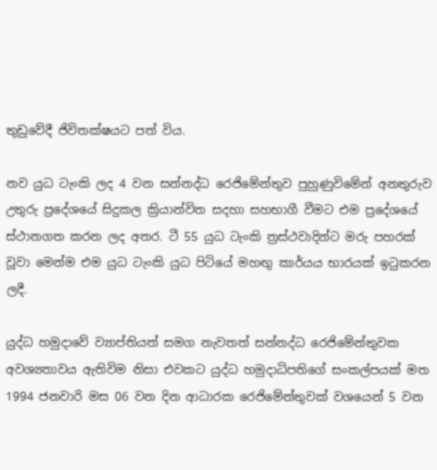තුඩුවේදී ජිවිතක්ෂයට පත් විය.

නව යුධ ටැංකි ලද 4 වන සන්නද්ධ රෙජිමේන්තුව පුහුණුවිමේන් අනතුරුව උතුරු ප්‍රදේශයේ සිදුකල ක්‍රියාන්විත සදහා සහභාගී වීමට එම ප්‍රදේශයේ ස්ථානගත කරන ලද අතර. ටී 55 යුධ ටැංකි ත්‍රස්ථවාදින්ට මරු පහරක් වූවා මෙන්ම එම යුධ ටැංකි යුධ පිටියේ මහඟු කාර්යය භාරයක් ඉටුකරන ලදී.

යුද්ධ හමුදාවේ ව්‍යාප්තියත් සමග නැවතත් සන්නද්ධ රෙජිමේන්තුවක අවශ්‍යතාවය ඇතිවිම නිසා එවකට යුද්ධ හමුදාධිපතිගේ සංකල්පයක් මත 1994 ජනවාරි මස 06 වන දින ආධාරක රෙජිමේන්තුවක් වශයෙන් 5 වන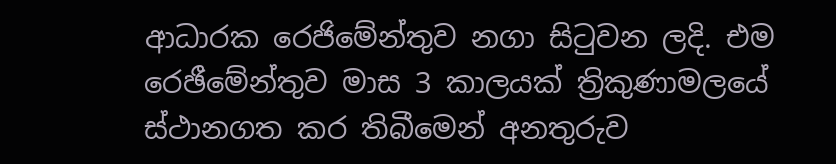ආධාරක රෙජිමේන්තුව නගා සිටුවන ලදි. එම රෙඡීමේන්තුව මාස 3 කාලයක් ත්‍රිකුණාමලයේ ස්ථානගත කර තිබීමෙන් අනතුරුව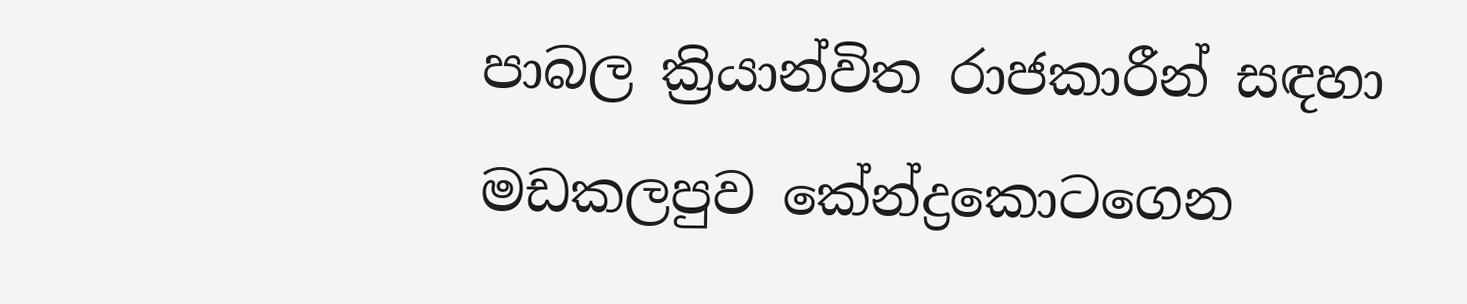පාබල ක්‍රියාන්විත රාජකාරීන් සඳහා මඩකලපුව කේන්ද්‍රකොටගෙන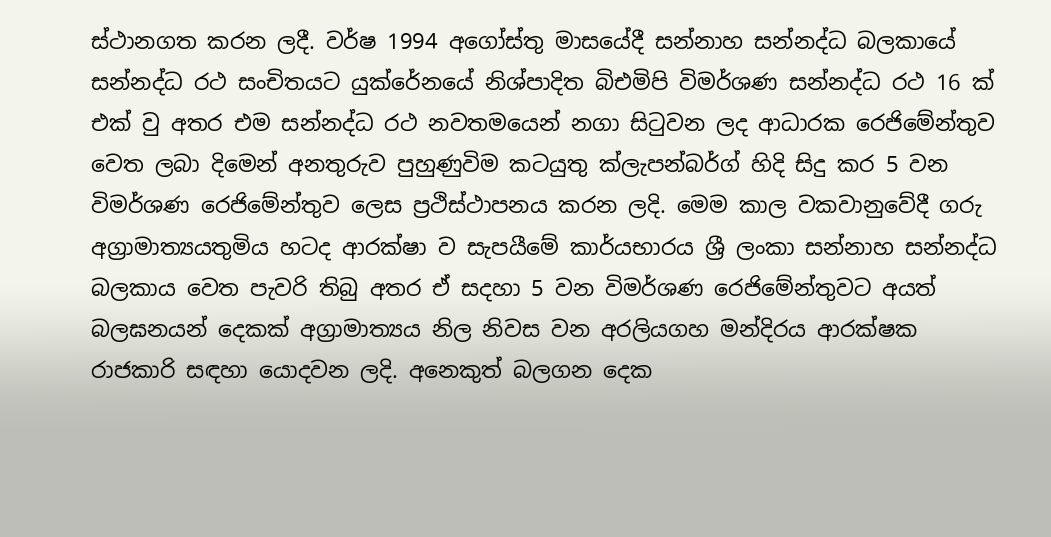ස්ථානගත කරන ලදී. වර්ෂ 1994 අගෝස්තු මාසයේදී සන්නාහ සන්නද්ධ බලකායේ සන්නද්ධ රථ සංචිතයට යුක්රේනයේ නිශ්පාදිත බිඑමිපි විමර්ශණ සන්නද්ධ රථ 16 ක් එක් වු අතර එම සන්නද්ධ රථ නවතමයෙන් නගා සිටුවන ලද ආධාරක රෙජිමේන්තුව වෙත ලබා දිමෙන් අනතුරුව පුහුණුවිම කටයුතු ක්ලැපන්බර්ග් හිදි සිදු කර 5 වන විමර්ශණ රෙජිමේන්තුව ලෙස ප්‍රථිස්ථාපනය කරන ලදි. මෙම කාල වකවානුවේදී ගරු අග්‍රාමාත්‍යයතුමිය හටද ආරක්ෂා ව සැපයීමේ කාර්යභාරය ශ්‍රී ලංකා සන්නාහ සන්නද්ධ බලකාය වෙත පැවරි තිබු අතර ඒ සදහා 5 වන විමර්ශණ රෙජිමේන්තුවට අයත් බලඝනයන් දෙකක් අග්‍රාමාත්‍යය නිල නිවස වන අරලියගහ මන්දිරය ආරක්ෂක රාජකාරි සඳහා යොදවන ලදි. අනෙකුත් බලගන දෙක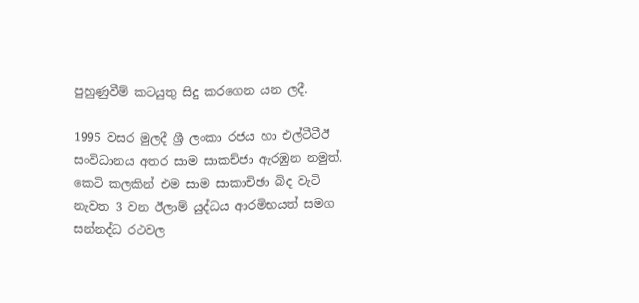පුහුණුවීම් කටයුතු සිදු කරගෙන යන ලදී.

1995 වසර මුලදී ශ්‍රී ලංකා රජය හා එල්ටීටීඊ සංවිධානය අතර සාම සාකච්ජා ඇරඹුන නමුත්. කෙටි කලකින් එම සාම සාකාචිඡා බිද වැටි නැවත 3 වන ඊලාම් යුද්ධය ආරමිභයත් සමග සන්නද්ධ රථවල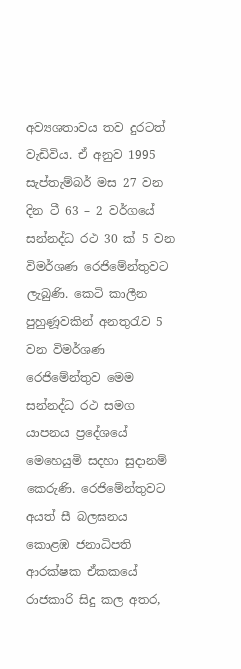අව්‍යශතාවය තව දුරටත් වැඩිවිය. ඒ අනුව 1995 සැප්තැම්බර් මස 27 වන දින ටී 63 – 2 වර්ගයේ සන්නද්ධ රථ 30 ක් 5 වන විමර්ශණ රෙජිමේන්තුවට ලැබුණි. කෙටි කාලීන පුහුණූවකින් අනතුරැව 5 වන විමර්ශණ රෙජිමේන්තුව මෙම සන්නද්ධ රථ සමග යාපනය ප්‍රදේශයේ මෙහෙයුමි සදහා සුදානම් කෙරුණි. රෙජිමේන්තුවට අයත් සී බලඝනය කොළඹ ජනාධිපති ආරක්ෂක ඒකකයේ රාජකාරි සිදු කල අතර,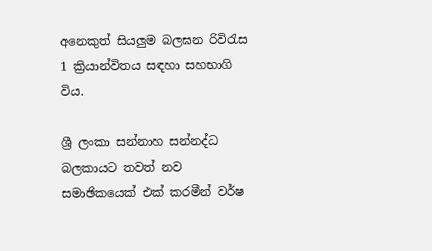අනෙකුත් සියලුම බලඝන රිවිරැස 1 ක්‍රියාන්විතය සඳහා සහභාගි විය.

ශ්‍රී ලංකා සන්නාහ සන්නද්ධ බලකායට තවත් නව සමාඡිකයෙක් එක් කරමීන් වර්ෂ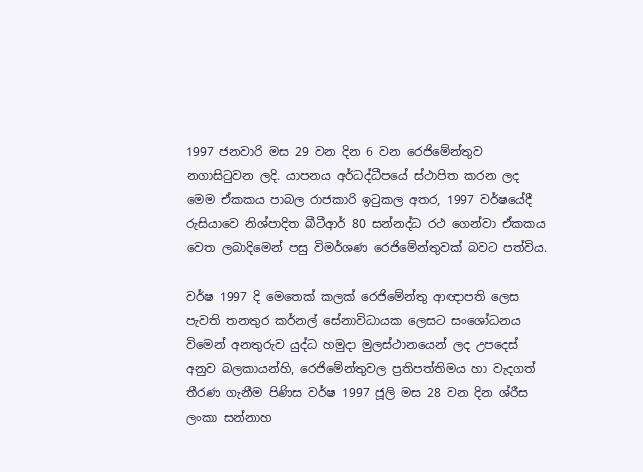1997 ජනවාරි මස 29 වන දින 6 වන රෙජිමේන්තුව නගාසිටුවන ලදි. යාපනය අර්ධද්ධීපයේ ස්ථාපිත කරන ලද මෙම ඒකකය පාබල රාජකාරි ඉටුකල අතර, 1997 වර්ෂයේදී රුසියාවෙ නිශ්පාදිත බීටීආර් 80 සන්නද්ධ රථ ගෙන්වා ඒකකය වෙත ලබාදිමෙන් පසු විමර්ශණ රෙජිමේන්තුවක් බවට පත්විය.

වර්ෂ 1997 දි මෙතෙක් කලක් රෙජිමේන්තු ආඥාපති ලෙස පැවති තනතුර කර්නල් සේනාවිධායක ලෙසට සංශෝධනය විමෙන් අනතුරුව යුද්ධ හමුදා මුලස්ථානයෙන් ලද උපදෙස් අනුව බලකායන්හි, රෙජිමේන්තුවල ප්‍රතිපත්තිමය හා වැදගත් තීරණ ගැනීම පිණිස වර්ෂ 1997 ජූලි මස 28 වන දින ශ්රීස ලංකා සන්නාහ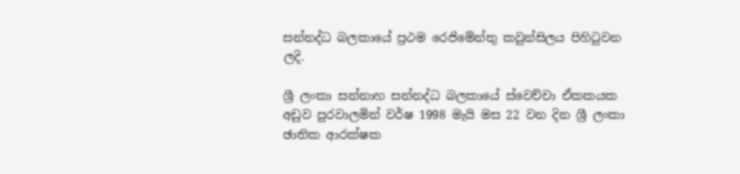සන්නද්ධ බලකායේ ප්‍රථම රෙජිමේන්තු කවුන්සිලය පිහිටුවන ලදි.

ශ්‍රී ලංකා සන්නාහ සන්නද්ධ බලකායේ ස්වෙච්චා ඒකකයක අඩුව පුරවාලමින් වර්ෂ 1998 මැයි මස 22 වන දින ශ්‍රී ලංකා ඡාතික ආරක්ෂක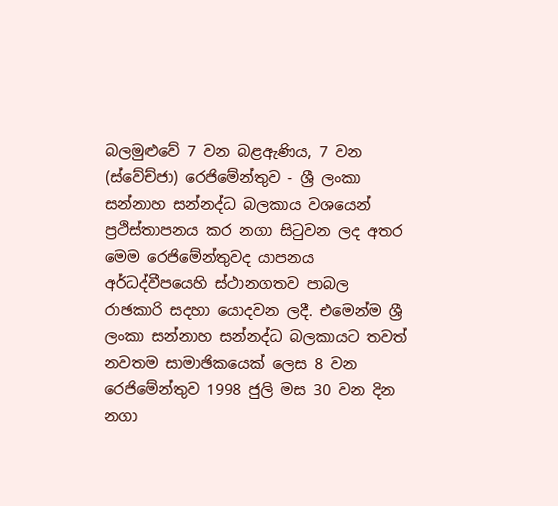බලමුළුවේ 7 වන බළඇණිය, 7 වන (ස්වේච්ජා) රෙජිමේන්තුව - ශ්‍රී ලංකා සන්නාහ සන්නද්ධ බලකාය වශයෙන් ප්‍රථිස්තාපනය කර නගා සිටුවන ලද අතර මෙම රෙජිමේන්තුවද යාපනය අර්ධද්වීපයෙහි ස්ථානගතව පාබල රාඡකාරි සදහා යොදවන ලදී. එමෙන්ම ශ්‍රී ලංකා සන්නාහ සන්නද්ධ බලකායට තවත් නවතම සාමාඡිකයෙක් ලෙස 8 වන රෙජිමේන්තුව 1998 ජුලි මස 30 වන දින නගා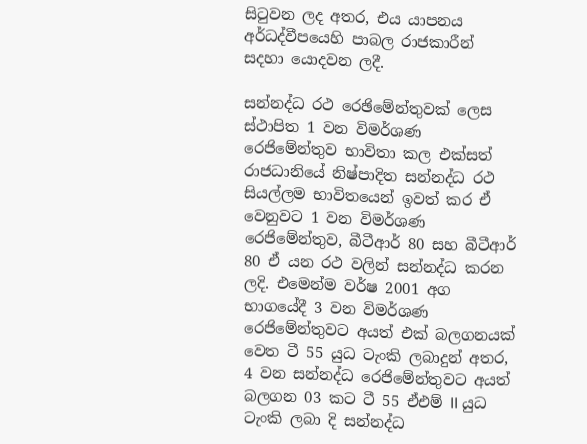සිටුවන ලද අතර, එය යාපනය අර්ධද්වීපයෙහි පාබල රාජකාරීන් සදහා යොදවන ලදී.

සන්නද්ධ රථ රෙඡිමේන්තුවක් ලෙස ස්ථාපිත 1 වන විමර්ශණ රෙජිමේන්තුව භාවිතා කල එක්සත් රාජධානියේ නිෂ්පාදිත සන්නද්ධ රථ සියල්ලම භාවිතයෙන් ඉවත් කර ඒ වෙනුවට 1 වන විමර්ශණ රෙජිමේන්තුව, බීටීආර් 80 සහ බීටීආර් 80 ඒ යන රථ වලින් සන්නද්ධ කරන ලදි. එමෙන්ම වර්ෂ 2001 අග භාගයේදී 3 වන විමර්ශණ රෙජිමේන්තුවට අයත් එක් බලගනයක් වෙත ටී 55 යුධ ටැංකි ලබාදුන් අතර, 4 වන සන්නද්ධ රෙජිමේන්තුවට අයත් බලගන 03 කට ටී 55 ඒඑම් II යුධ ටැංකි ලබා දි සන්නද්ධ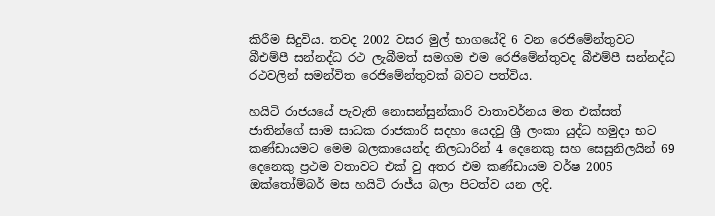කිරීම සිදුවිය. තවද 2002 වසර මුල් භාගයේදි 6 වන රෙජිමේන්තුවට බීඑම්පී සන්නද්ධ රථ ලැබීමත් සමගම එම රෙජිමේන්තුවද බීඑම්පී සන්නද්ධ රථවලින් සමන්විත රෙජිමේන්තුවක් බවට පත්විය.

හයිටි රාජයයේ පැවැති නොසන්සුන්කාරි වාතාවර්නය මත එක්සත් ජාතින්ගේ සාම සාධක රාජකාරි සදහා යෙදවු ශ්‍රී ලංකා යුද්ධ හමුදා භට කණ්ඩායමට මෙම බලකායෙන්ද නිලධාරින් 4 දෙනෙකු සහ සෙසුනිලයින් 69 දෙනෙකු ප්‍රථම වතාවට එක් වු අතර එම කණ්ඩායම වර්ෂ 2005 ඔක්තෝම්බර් මස හයිටි රාජ්ය බලා පිටත්ව යන ලදි.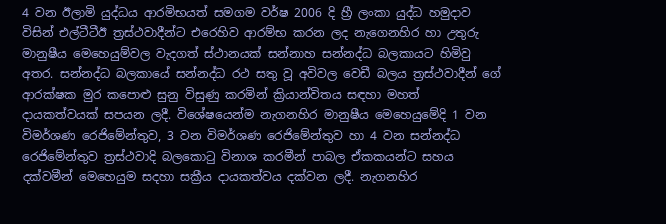4 වන ඊලාමි යුද්ධය ආරමිභයත් සමගම වර්ෂ 2006 දි හ්‍රී ලංකා යුද්ධ හමුදාව විසින් එල්ටීටීඊ ත්‍රස්ථවාදීන්ට එරෙහිව ආරම්භ කරන ලද නැගෙනහිර හා උතුරු මානුෂීය මෙහෙයුම්වල වැදගත් ස්ථානයක් සන්නාහ සන්නද්ධ බලකායට හිමිවු අතර. සන්නද්ධ බලකායේ සන්නද්ධ රථ සතු වූ අවිවල වෙඩී බලය ත්‍රස්ථවාදීන් ගේ ආරක්ෂක මුර කපොළු සුනු විසුණු කරමින් ක්‍රියාන්විතය සඳහා මහත් දායකත්වයක් සපයන ලදී. විශේෂයෙන්ම නැගනහිර මානුෂීය මෙහෙයුමේදි 1 වන විමර්ශණ රෙජිමේන්තුව, 3 වන විමර්ශණ රෙජිමේන්තුව හා 4 වන සන්නද්ධ රෙජිමේන්තුව ත්‍රස්ථවාදි බලකොටු විනාශ කරමීන් පාබල ඒකකයන්ට සහය දක්වමීන් මෙහෙයුම සදහා සක්‍රීය දායකත්වය දක්වන ලදී. නැගනහිර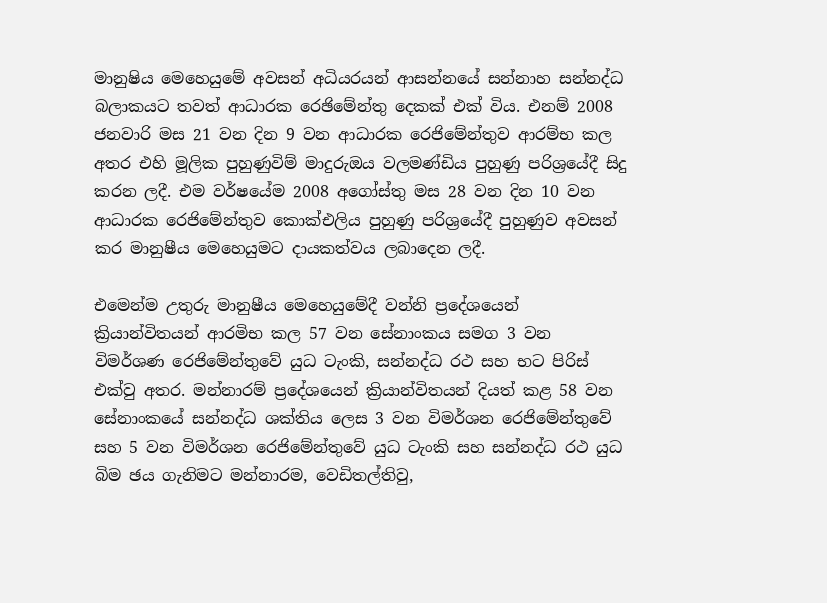මානුෂිය මෙහෙයුමේ අවසන් අධියරයන් ආසන්නයේ සන්නාහ සන්නද්ධ බලාකයට තවත් ආධාරක රෙඡිමේන්තු දෙකක් එක් විය. එනම් 2008 ජනවාරි මස 21 වන දින 9 වන ආධාරක රෙජිමේන්තුව ආරම්භ කල අතර එහි මූලික පුහුණුවිම් මාදුරුඔය වලමණ්ඩිය පුහුණු පරිශ්‍රයේදී සිදු කරන ලදී. එම වර්ෂයේම 2008 අගෝස්තු මස 28 වන දින 10 වන ආධාරක රෙජිමේන්තුව කොක්එලිය පුහුණු පරිශ්‍රයේදී පුහුණුව අවසන් කර මානුෂීය මෙහෙයුමට දායකත්වය ලබාදෙන ලදී.

එමෙන්ම උතුරු මානුෂීය මෙහෙයුමේදී වන්නි ප්‍රදේශයෙන් ක්‍රියාන්විතයන් ආරමිභ කල 57 වන සේනාංකය සමග 3 වන විමර්ශණ රෙජිමේන්තුවේ යුධ ටැංකි, සන්නද්ධ රථ සහ භට පිරිස් එක්වු අතර. මන්නාරම් ප්‍රදේශයෙන් ක්‍රියාන්විතයන් දියත් කළ 58 වන සේනාංකයේ සන්නද්ධ ශක්තිය ලෙස 3 වන විමර්ශන රෙජිමේන්තුවේ සහ 5 වන විමර්ශන රෙජිමේන්තුවේ යුධ ටැංකි සහ සන්නද්ධ රථ යුධ බිම ඡය ගැනිමට මන්නාරම, වෙඩිතල්තිවු,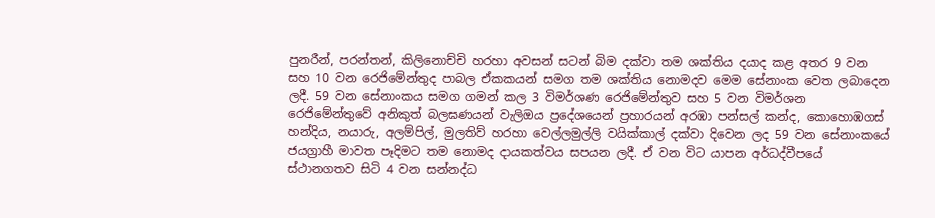පුනරීන්, පරන්තන්, කිලිනොච්චි හරහා අවසන් සටන් බිම දක්වා තම ශක්තිය දයාද කළ අතර 9 වන සහ 10 වන රෙජිමේන්තුද පාබල ඒකකයන් සමග තම ශක්තිය නොමදව මෙම සේනාංක වෙත ලබාදෙන ලදී. 59 වන සේනාංකය සමග ගමන් කල 3 විමර්ශණ රෙජිමේන්තුව සහ 5 වන විමර්ශන රෙජිමේන්තුවේ අනිකුත් බලඝණයන් වැලිඔය ප්‍රදේශයෙන් ප්‍රහාරයන් අරඹා පන්සල් කන්ද, කොහොඹගස් හන්දිය, නයාරු, අලම්පිල්, මුලතිව් හරහා වෙල්ලමුල්ලි වයික්කාල් දක්වා දිවෙන ලද 59 වන සේනාංකයේ ජයග්‍රාහී මාවත පෑදිමට තම නොමද දායකත්වය සපයන ලදී. ඒ වන විට යාපන අර්ධද්වීපයේ ස්ථානගතව සිටි 4 වන සන්නද්ධ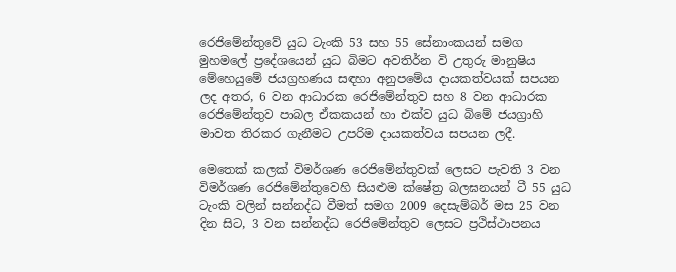රෙජිමේන්තුවේ යුධ ටැංකි 53 සහ 55 සේනාංකයන් සමග මුහමලේ ප්‍රදේශයෙන් යුධ බිමට අවතිර්න වි උතුරු මානුෂිය මේහෙයුමේ ජයග්‍රහණය සඳහා අනුපමේය දායකත්වයක් සපයන ලද අතර, 6 වන ආධාරක රෙජිමේන්තුව සහ 8 වන ආධාරක රෙජිමේන්තුව පාබල ඒකකයන් හා එක්ව යුධ බිමේ ජයග්‍රාහි මාවත තිරකර ගැනීමට උපරිම දායකත්වය සපයන ලදී.

මෙතෙක් කලක් විමර්ශණ රෙජිමේන්තුවක් ලෙසට පැවති 3 වන විමර්ශණ රෙජිමේන්තුවෙහි සියළුම ක්ෂේත්‍ර බලඝනයන් ටී 55 යුධ ටැංකි වලින් සන්නද්ධ වීමත් සමග 2009 දෙසැම්බර් මස 25 වන දින සිට, 3 වන සන්නද්ධ රෙජිමේන්තුව ලෙසට ප්‍රථිස්ථාපනය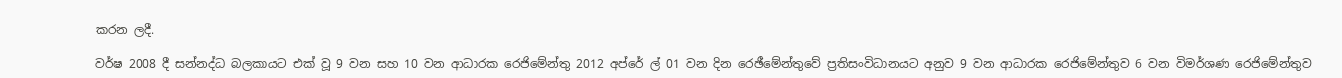කරන ලදී.

වර්ෂ 2008 දී සන්නද්ධ බලකායට එක් වූ 9 වන සහ 10 වන ආධාරක රෙජිමේන්තු 2012 අප්රේ ල් 01 වන දින රෙඡීමේන්තුවේ ප්‍රතිසංවිධානයට අනුව 9 වන ආධාරක රෙජිමේන්තුව 6 වන විමර්ශණ රෙජිමේන්තුව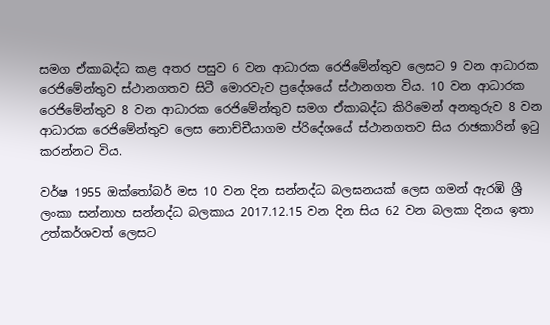සමග ඒකාබද්ධ කළ අතර පසුව 6 වන ආධාරක රෙජිමේන්තුව ලෙසට 9 වන ආධාරක රෙජිමේන්තුව ස්ථානගතව සිටී මොරවැව ප්‍රදේශයේ ස්ථානගත විය. 10 වන ආධාරක රෙජිමේන්තුව 8 වන ආධාරක රෙජිමේන්තුව සමග ඒකාබද්ධ කිරිමෙන් අනතුරුව 8 වන ආධාරක රෙජිමේන්තුව ලෙස නොච්චීයාගම ප්රිදේශයේ ස්ථානගතව සිය රාඡකාරින් ඉටු කරන්නට විය.

වර්ෂ 1955 ඔක්තෝබර් මස 10 වන දින සන්නද්ධ බලඝනයක් ලෙස ගමන් ඇරඹි ශ්‍රී ලංකා සන්නාහ සන්නද්ධ බලකාය 2017.12.15 වන දින සිය 62 වන බලකා දිනය ඉතා උත්කර්ශවත් ලෙසට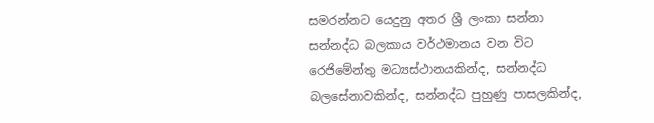සමරන්නට යෙදුනු අතර ශ්‍රී ලංකා සන්නා සන්නද්ධ බලකාය වර්ථමානය වන විට රෙජිමේන්තු මධ්‍යස්ථානයකින්ද, සන්නද්ධ බලසේනාවකින්ද, සන්නද්ධ පුහුණු පාසලකින්ද,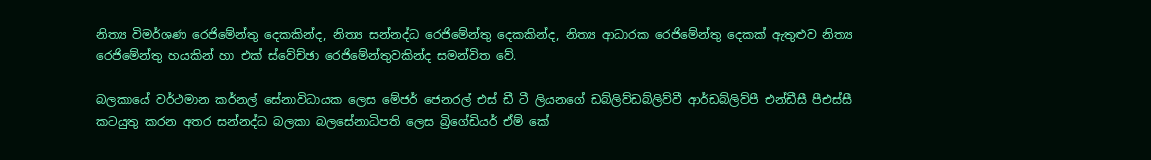නිත්‍ය විමර්ශණ රෙජිමේන්තු දෙකකින්ද, නිත්‍ය සන්නද්ධ රෙජිමේන්තු දෙකකින්ද, නිත්‍ය ආධාරක රෙජිමේන්තු දෙකක් ඇතුළුව නිත්‍ය රෙජිමේන්තු හයකින් හා එක් ස්වේච්ඡා රෙජිමේන්තුවකින්ද සමන්විත වේ.

බලකායේ වර්ථමාන කර්නල් සේනාවිධායක ලෙස මේජර් ජෙනරල් එස් ඩී ටී ලියනගේ ඩබ්ලිව්ඩබ්ලිව්වී ආර්ඩබ්ලිව්පී එන්ඩීසී පීඑස්සී කටයුතු කරන අතර සන්නද්ධ බලකා බලසේනාධිපති ලෙස බ්‍රිගේඩියර් ඒම් කේ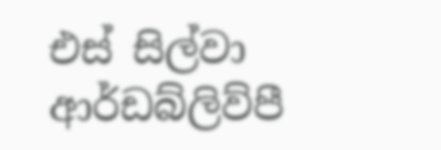එස් සිල්වා ආර්ඩබ්ලිව්පී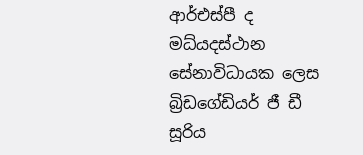ආර්එස්පී ද මධ්යදස්ථාන සේනාවිධායක ලෙස බ්‍රිඩගේඩියර් ජී ඩී සූරිය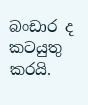බංඩාර ද කටයුතු කරයි.